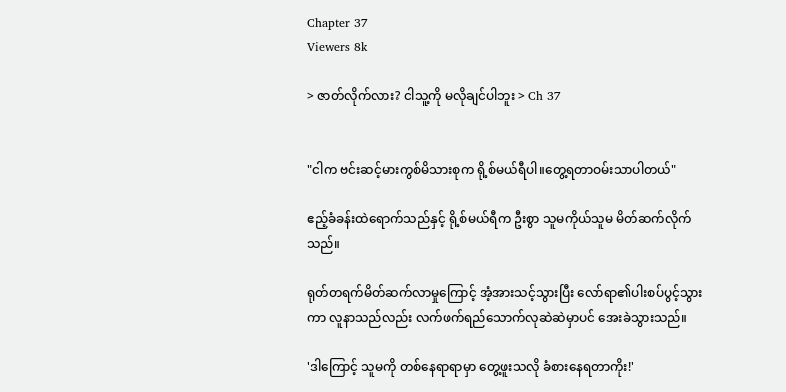Chapter 37
Viewers 8k

> ဇာတ်လိုက်လား? ငါသူ့ကို မလိုချင်ပါဘူး > Ch 37


"ငါက ဗင်းဆင့်မားကွစ်မိသားစုက ရို့စ်မယ်ရီပါ။တွေ့ရတာဝမ်းသာပါတယ်"

ဧည့်ခံခန်းထဲရောက်သည်နှင့် ရို့စ်မယ်ရီက ဦးစွာ သူမကိုယ်သူမ မိတ်ဆက်လိုက်သည်။

ရုတ်တရက်မိတ်ဆက်လာမှုကြောင့် အံ့အားသင့်သွားပြီး လော်ရာ၏ပါးစပ်ပွင့်သွားကာ လူနာသည်လည်း လက်ဖက်ရည်သောက်လုဆဲဆဲမှာပင် အေးခဲသွားသည်။

'ဒါ‌ကြောင့် သူမကို တစ်နေရာရာမှာ တွေ့ဖူးသလို ခံစားနေရတာကိုး!'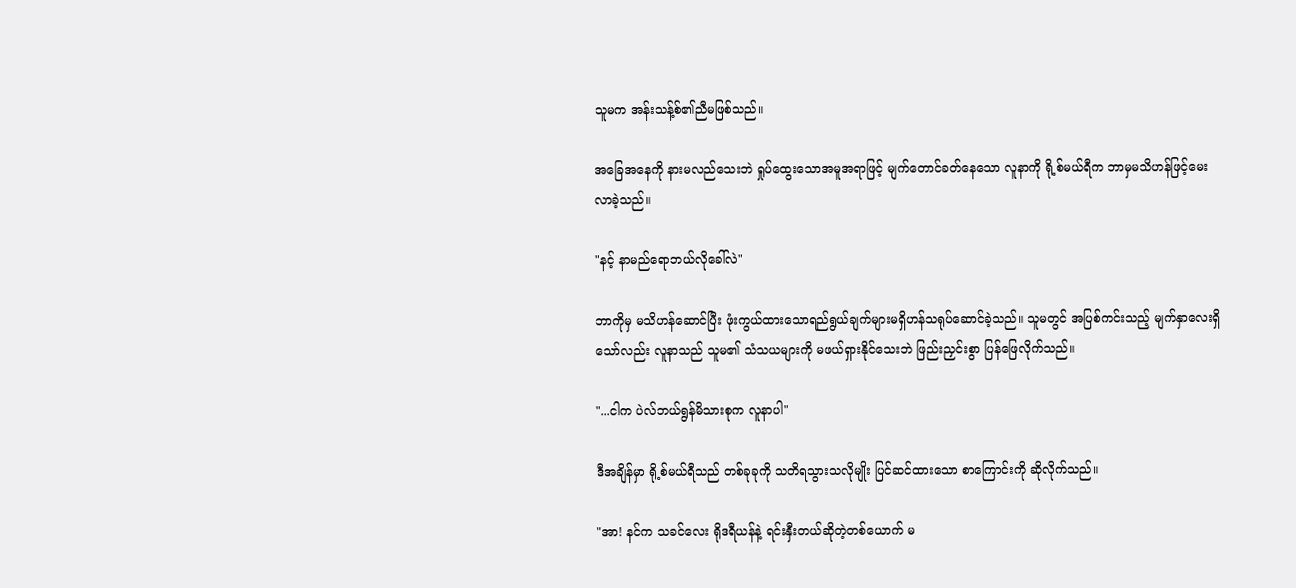သူမက အန်းသန့်စ်၏ညီမဖြစ်သည်။

အခြေအနေကို နားမလည်သေးဘဲ ရှုပ်ထွေးသောအမူအရာဖြင့် မျက်တောင်ခတ်နေသော လူနာကို ရို့စ်မယ်ရီက ဘာမှမသိဟန်ဖြင့်မေးလာခဲ့သည်။

"နင့် နာမည်ရောဘယ်လိုခေါ်လဲ"

ဘာကိုမှ မသိဟန်ဆောင်ပြီး ဖုံးကွယ်ထားသောရည်ရွယ်ချက်များမရှိဟန်သရုပ်ဆောင်ခဲ့သည်။ သူမတွင် အပြစ်ကင်းသည့် မျက်နှာလေးရှိသော်လည်း လူနာသည် သူမ၏ သံသယများကို မဖယ်ရှားနိုင်သေးဘဲ ဖြည်းညှင်းစွာ ပြန်ဖြေလိုက်သည်။

"...ငါက ပဲလ်ဘယ်ရွန်မိသားစုက လူနာပါ"

ဒီအချိန်မှာ ရို့စ်မယ်ရီသည် တစ်ခုခုကို သတိရသွားသလိုမျိုး ပြင်ဆင်ထားသော စာကြောင်းကို ဆိုလိုက်သည်။

"အာ! နင်က သခင်လေး ရိုဒရီယန်နဲ့ ရင်းနှီးတယ်ဆိုတဲ့တစ်ယောက် မ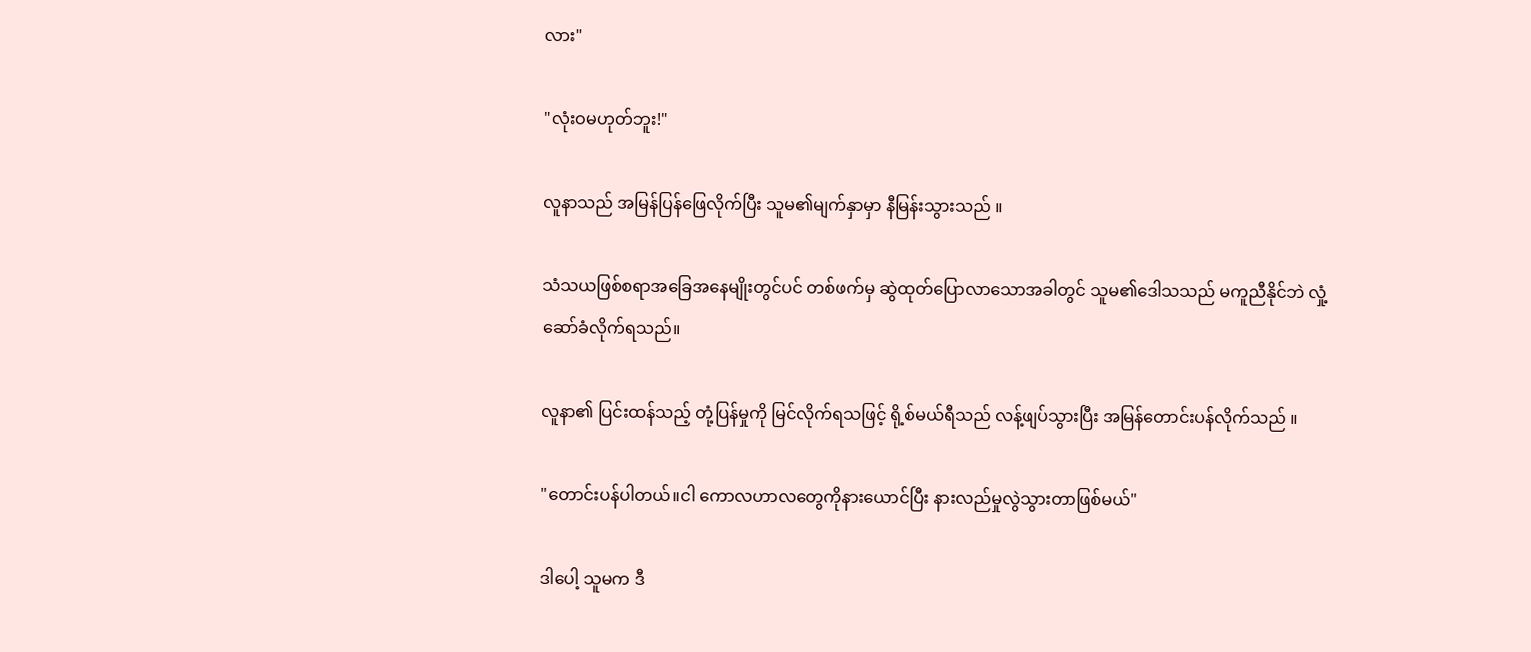လား"

"လုံးဝမဟုတ်ဘူး!"

လူနာသည် အမြန်ပြန်ဖြေလိုက်ပြီး သူမ၏မျက်နှာမှာ နီမြန်းသွားသည် ။

သံသယဖြစ်စရာအခြေအနေမျိုးတွင်ပင် တစ်ဖက်မှ ဆွဲထုတ်ပြောလာသောအခါတွင် သူမ၏ဒေါသသည် မကူညီနိုင်ဘဲ လှုံ့ဆော်ခံလိုက်ရသည်။

လူနာ၏ ပြင်းထန်သည့် တုံ့ပြန်မှုကို မြင်လိုက်ရသဖြင့် ရို့စ်မယ်ရီသည် လန့်ဖျပ်သွားပြီး အမြန်တောင်းပန်လိုက်သည် ။

"တောင်းပန်ပါတယ်။ငါ ကောလဟာလတွေကိုနားယောင်ပြီး နားလည်မှုလွဲသွားတာဖြစ်မယ်"

ဒါပေါ့ သူမက ဒီ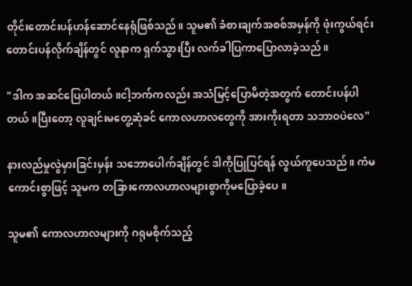တိုင်းတောင်းပန်ဟန်ဆောင်နေရုံဖြစ်သည်။ သူမ၏ ခံစားချက်အစစ်အမှန်ကို ဖုံးကွယ်ရင်း တောင်းပန်လိုက်ချိန်တွင် လူနာက ရှက်သွားပြီး လက်ခါပြကာပြောလာခဲ့သည်။

"ဒါက အဆင်ပြေပါတယ်။ငါ့ဘက်ကလည်း အသံမြင့်ပြောမိတဲ့အတွက် တောင်းပန်ပါတယ်။ပြီးတော့ လူချင်းမတွေ့ဆုံခင် ကောလဟာလတွေကို အားကိုးရတာ သဘာဝပဲလေ"

နားလည်မှုလွဲမှားခြင်းမှန်း သဘောပေါက်ချိန်တွင် ဒါကိုပြုပြင်ရန် လွယ်ကူပေသည်။ ကံမကောင်းစွာဖြင့် သူမက တခြားကောလဟာလများစွာကိုမပြောခဲ့ပေ။

သူမ၏ ကောလဟာလများကို ဂရုမစိုက်သည့်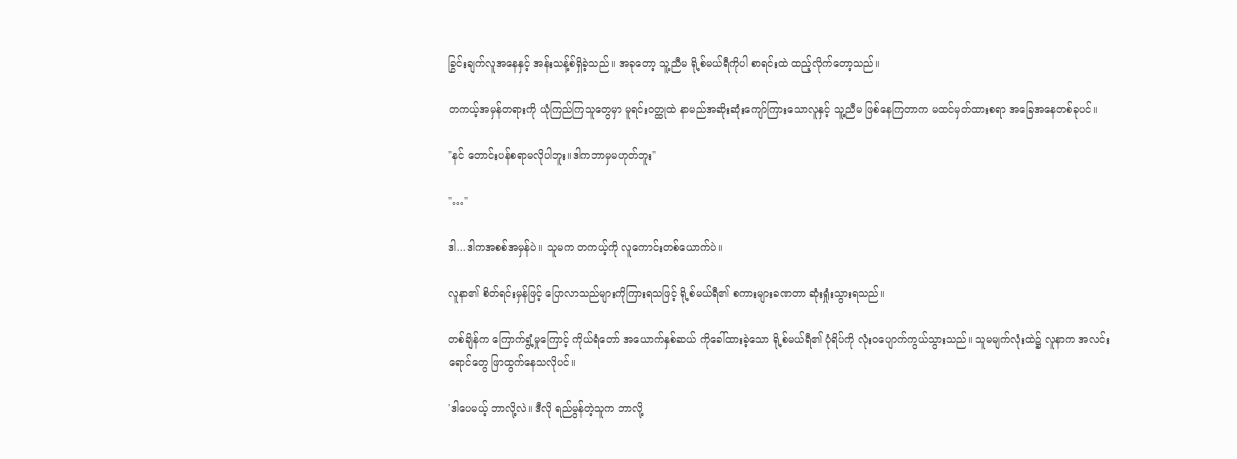ခြွင်းချက်‌လူအနေနှင့် အန်းသန့်စ်ရှိခဲ့‌သည်။ အခုတော့ သူ့ညီမ ရို့စ်မယ်ရီကိုပါ စာရင်းထဲ ထည့်လိုက်တော့သည်။

တကယ့်အမှန်တရားကို ယုံကြည်ကြသူတွေမှာ မူရင်းဝတ္ထုထဲ နာမည်အဆိုးဆုံးကျော်ကြားသောလူနှင့် သူ့ညီမ ဖြစ်နေကြတာက မထင်မှတ်ထားစရာ အခြေအနေတစ်ခုပင်။

"နင် တောင်းပန်စရာမလိုပါဘူး။ဒါကဘာမှမဟုတ်ဘူး"

"…"

ဒါ...ဒါကအစစ်အမှန်ပဲ။ သူမက တကယ့်ကို လူကောင်းတစ်ယောက်ပဲ။

လူနာ၏ စိတ်ရင်းမှန်ဖြင့် ပြောလာသည်များကိုကြားရသဖြင့် ရို့စ်မယ်ရီ၏ စကားများခဏတာ ဆုံးရှုံးသွားရသည်။

တစ်ချိန်က ကြောက်ရွံ့မှုကြောင့် ကိုယ်ရံတော် အယောက်နှစ်ဆယ် ကို‌ခေါ်ထားခဲ့သော ရို့စ်မယ်ရီ၏ ပုံရိပ်ကို လုံးဝပျောက်ကွယ်သွားသည်။ သူမမျက်လုံးထဲ၌ လူနာက အလင်းရောင်တွေ ဖြာထွက်နေသလိုပင်။

'ဒါပေမယ့် ဘာလို့လဲ။ ဒီလို ရည်မွန်တဲ့သူက ဘာလို့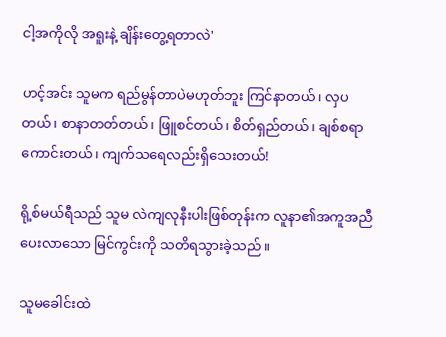ငါ့အကိုလို အရူးနဲ့ ချိန်းတွေ့ရတာလဲ'

ဟင့်အင်း သူမက ရည်မွန်တာပဲမဟုတ်ဘူး ကြင်နာတယ်၊ လှပတယ်၊ စာနာတတ်တယ်၊ ဖြူစင်တယ်၊ စိတ်ရှည်တယ်၊ ချစ်စရာကောင်းတယ်၊ ကျက်သရေလည်းရှိသေးတယ်!

ရို့စ်မယ်ရီသည် သူမ လဲကျလုနီးပါးဖြစ်တုန်းက လူနာ၏အကူအညီပေးလာသော မြင်ကွင်းကို သတိရသွားခဲ့သည်။

သူမခေါင်းထဲ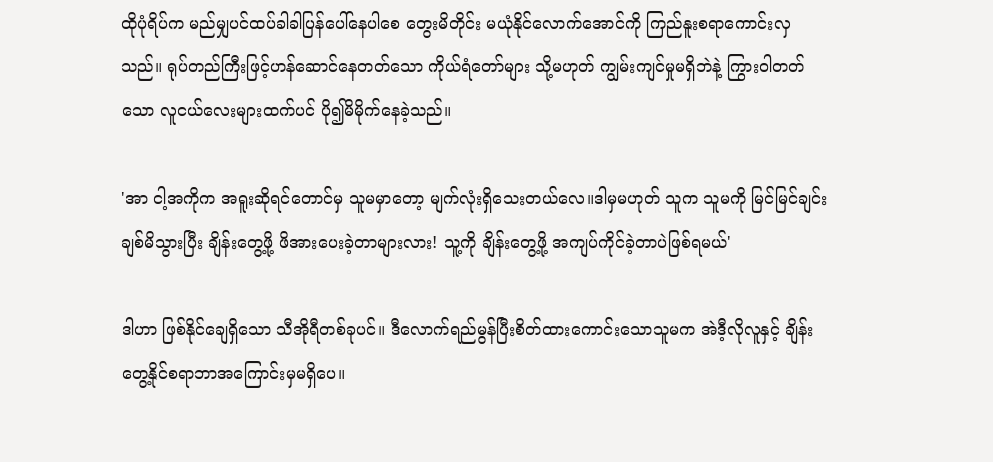ထိုပုံရိပ်က မည်မျှပင်ထပ်ခါခါပြန်ပေါ်နေပါစေ တွေးမိတိုင်း မယုံနိုင်လောက်အောင်ကို ကြည်နူးစရာကောင်းလှသည်။ ရုပ်တည်ကြီးဖြင့်ဟန်ဆောင်နေတတ်သော ကိုယ်ရံတော်များ သို့မဟုတ် ကျွမ်းကျင်မှုမရှိဘဲနဲ့ ကြွားဝါတတ်သော လူငယ်လေးများထက်ပင် ပို၍မိမိုက်နေခဲ့သည်။

'အာ ငါ့အကိုက အရူးဆိုရင်တောင်မှ သူမမှာတော့ မျက်လုံးရှိသေးတယ်လေ။ဒါမှမဟုတ် သူက သူမကို မြင်မြင်ချင်းချစ်မိသွားပြီး ချိန်းတွေ့ဖို့ ဖိအားပေးခဲ့တာများလား! သူ့ကို ချိန်းတွေ့ဖို့ အကျပ်ကိုင်ခဲ့တာပဲဖြစ်ရမယ်'

ဒါဟာ ဖြစ်နိုင်ချေရှိသော သီအိုရီတစ်ခုပင်။ ဒီလောက်ရည်မွန်ပြီးစိတ်ထားကောင်းသောသူမက အဲဒီ့လိုလူနှင့် ချိန်းတွေ့နိုင်စရာဘာအကြောင်းမှမရှိပေ။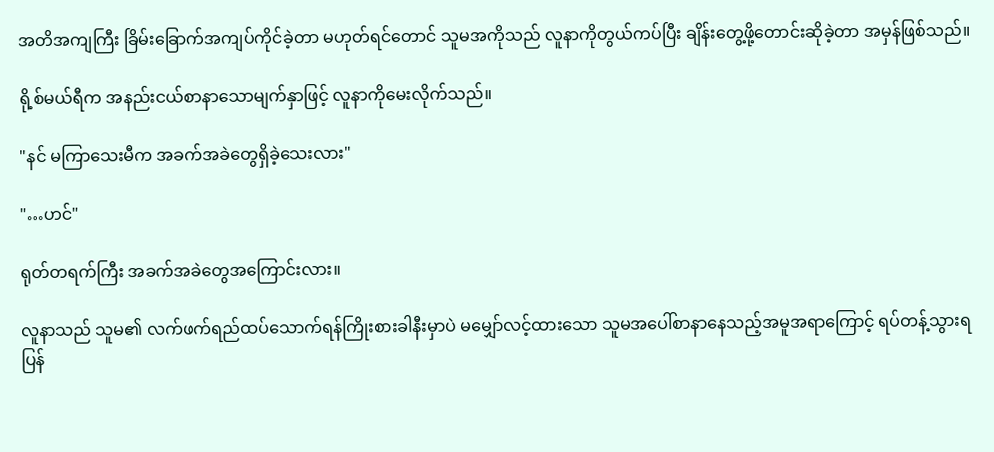အတိအကျကြီး ခြိမ်းခြောက်အကျပ်ကိုင်ခဲ့တာ မဟုတ်ရင်တောင် သူမအကိုသည် လူနာကိုတွယ်ကပ်ပြီး ချိန်းတွေ့ဖို့တောင်းဆိုခဲ့တာ အမှန်ဖြစ်သည်။

ရို့စ်မယ်ရီက အနည်းငယ်စာနာသောမျက်နှာဖြင့် လူနာကိုမေးလိုက်သည်။

"နင် မကြာသေးမီက အခက်အခဲတွေရှိခဲ့သေးလား"

"…ဟင်"

ရုတ်တရက်ကြီး အခက်အခဲတွေအကြောင်းလား။

လူနာသည် သူမ၏ လက်ဖက်ရည်ထပ်သောက်ရန်ကြိုးစားခါနီးမှာပဲ မမျှော်လင့်ထားသော သူမအပေါ်စာနာနေသည့်အမူအရာကြောင့် ရပ်တန့်သွားရပြန်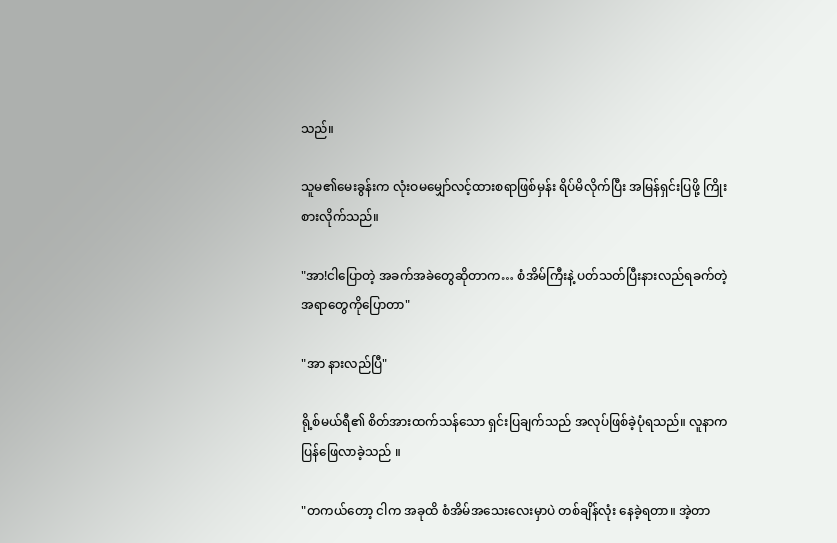သည်။

သူမ၏မေးခွန်းက လုံးဝမမျှော်လင့်ထားစရာဖြစ်မှန်း ရိပ်မိလိုက်ပြီး အမြန်ရှင်းပြဖို့ ကြိုးစားလိုက်သည်။

"အာ!ငါပြောတဲ့ အခက်အခဲတွေဆိုတာက… စံအိမ်ကြီးနဲ့ ပတ်သတ်ပြီးနားလည်ရခက်တဲ့ အရာတွေကိုပြောတာ"

"အာ နားလည်ပြီ"

ရို့စ်မယ်ရီ၏ စိတ်အားထက်သန်သော ရှင်းပြချက်သည် အလုပ်ဖြစ်ခဲ့ပုံရသည်။ လူနာက ပြန်ဖြေလာခဲ့သည် ။

"တကယ်တော့ ငါက အခုထိ စံအိမ်အသေးလေးမှာပဲ တစ်ချိန်လုံး နေခဲ့ရတာ။ အဲ့တာ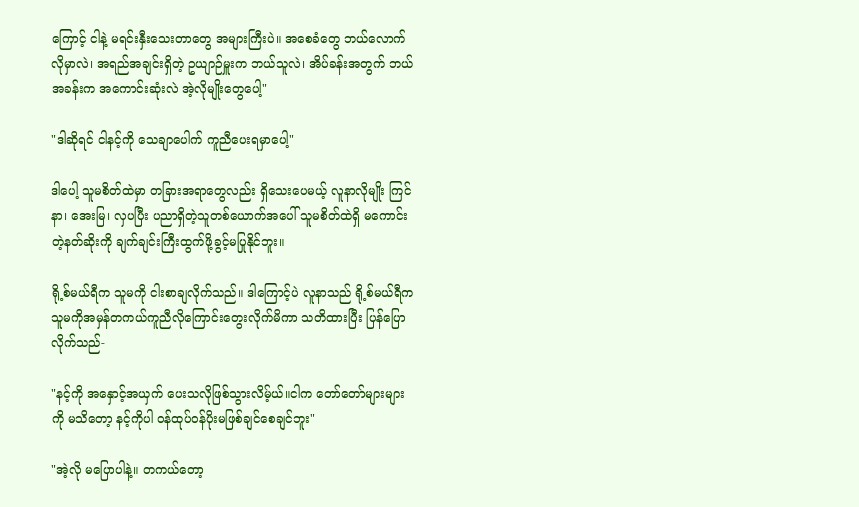ကြောင့် ငါနဲ့ မရင်းနှီးသေးတာတွေ အများကြီးပဲ။ အစေခံတွေ ဘယ်လောက်လိုမှာလဲ၊ အရည်အချင်းရှိတဲ့ ဥယျာဉ်မှူးက ဘယ်သူလဲ၊ အိပ်ခန်းအတွက် ဘယ်အခန်းက အကောင်းဆုံးလဲ အဲ့လိုမျိုးတွေပေါ့"

"ဒါဆိုရင် ငါနင့်ကို သေချာပေါက် ကူညီပေးရမှာပေါ့"

ဒါပေါ့ သူမစိတ်ထဲမှာ တခြားအရာတွေလည်း ရှိသေးပေမယ့် လူနာလိုမျိုး ကြင်နာ၊ အေးမြ၊ လှပပြီး ပညာရှိတဲ့သူတစ်ယောက်အပေါ် သူမစိတ်ထဲရှိ မကောင်းတဲ့နတ်ဆိုးကို ချက်ချင်းကြီးထွက်ဖို့ခွင့်မပြုနိုင်ဘူး။

ရို့စ်မယ်ရီက သူမကို ငါးစာချလိုက်သည်။ ဒါကြောင့်ပဲ လူနာသည် ရို့စ်မယ်ရီက သူမကိုအမှန်တကယ်ကူညီလိုကြောင်းတွေးလိုက်မိကာ သတိထားပြီး ပြန်ပြောလိုက်သည်-

"နင့်ကို အနှောင့်အယှက် ပေးသလိုဖြစ်သွားလိမ့်ယ်။ငါက တော်တော်များများကို မသိတော့ နင့်ကိုပါ ဝန်ထုပ်ဝန်ပိုးမဖြစ်ချင်စေချင်ဘူး"

"အဲ့လို မပြောပါနဲ့။ တကယ်တော့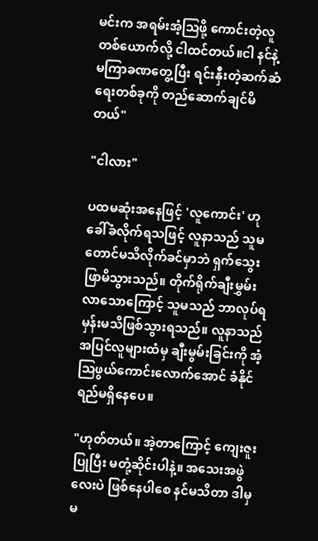မင်းက အရမ်းအံ့ဩဖို့ ကောင်းတဲ့လူတစ်ယောက်လို့ ငါထင်တယ်။ငါ နင်နဲ့ မကြာခဏတွေ့ပြီး ရင်းနှီးတဲ့ဆက်ဆံရေးတစ်ခုကို တည်ဆောက်ချင်မိတယ်"

"ငါလား"

ပထမဆုံးအနေဖြင့် 'လူကောင်း' ဟုခေါ်ခံလိုက်ရသဖြင့် လူနာသည် သူမတောင်မသိလိုက်ခင်မှာဘဲ ရှက်သွေးဖြာမိသွားသည်။ တိုက်ရိုက်ချီးမွှမ်းလာသောကြောင့် သူမသည် ဘာလုပ်ရမှန်းမသိဖြစ်သွားရသည်။ လူနာသည် အပြင်လူများထံမှ ချီးမွမ်းခြင်းကို အံ့သြဖွယ်ကောင်းလောက်အောင် ခံနိုင်ရည်မရှိနေပေ။

"ဟုတ်တယ်။ အဲ့တာကြောင့် ကျေးဇူးပြုပြီး မတုံ့ဆိုင်းပါနဲ့။ အသေးအဖွဲလေးပဲ ဖြစ်နေပါစေ နင်မသိတာ ဒါမှမ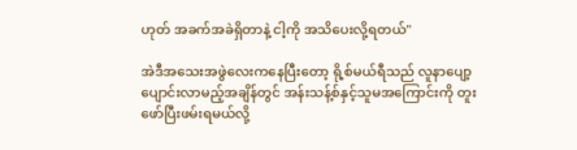ဟုတ် အခက်အခဲရှိတာနဲ့ ငါ့ကို အသိပေးလို့ရတယ်"

အဲဒီအသေးအဖွဲလေးကနေပြီးတော့ ရို့စ်မယ်ရီသည် လူနာပျော့ပျောင်းလာမည့်အချိန်တွင် အန်းသန့်စ်နှင့်သူမအကြောင်းကို တူးဖော်ပြီးဖမ်းရမယ်လို့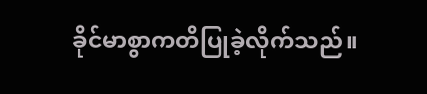ခိုင်မာစွာကတိပြုခဲ့လိုက်သည်။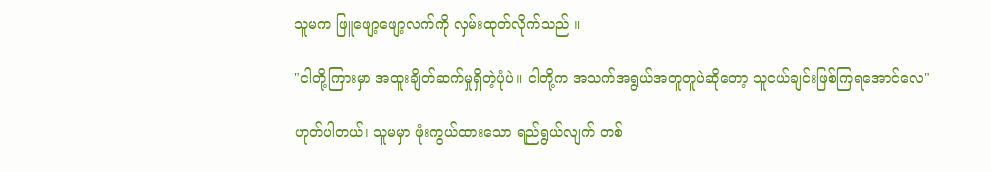သူမက ဖြူဖျော့ဖျော့လက်ကို လှမ်းထုတ်လိုက်သည် ။

"ငါတို့ကြားမှာ အထူးချိတ်ဆက်မှုရှိတဲ့ပုံပဲ။ ငါတို့က အသက်အရွယ်အတူတူပဲဆိုတော့ သူငယ်ချင်းဖြစ်ကြရအောင်လေ"

ဟုတ်ပါတယ်၊ သူမမှာ ဖုံးကွယ်ထားသော ရည်ရွယ်လျက် တစ်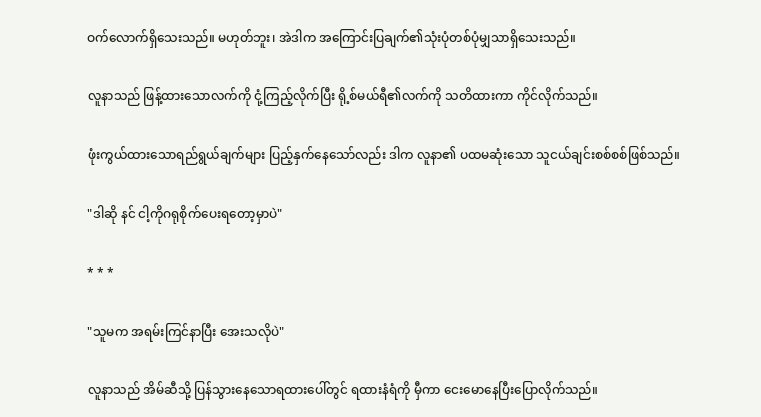ဝက်လောက်ရှိသေးသည်။ မဟုတ်ဘူး၊ အဲဒါက အကြောင်းပြချက်၏သုံးပုံတစ်ပုံမျှသာရှိသေးသည်။

လူနာသည် ဖြန့်ထားသောလက်ကို ငုံ့ကြည့်လိုက်ပြီး ရို့စ်မယ်ရီ၏လက်ကို သတိထားကာ ကိုင်လိုက်သည်။

ဖုံးကွယ်ထားသောရည်ရွယ်ချက်များ ပြည့်နှက်နေသော်လည်း ဒါက လူနာ၏ ပထမဆုံးသော သူငယ်ချင်းစစ်စစ်ဖြစ်သည်။

"ဒါဆို နင် ငါ့ကိုဂရုစိုက်ပေးရတော့မှာပဲ"

* * *

"သူမက အရမ်းကြင်နာပြီး အေးသလိုပဲ"

လူနာသည် အိမ်ဆီသို့ ပြန်သွားနေသောရထားပေါ်တွင် ရထားနံရံကို မှီကာ ငေးမောနေပြီးပြောလိုက်သည်။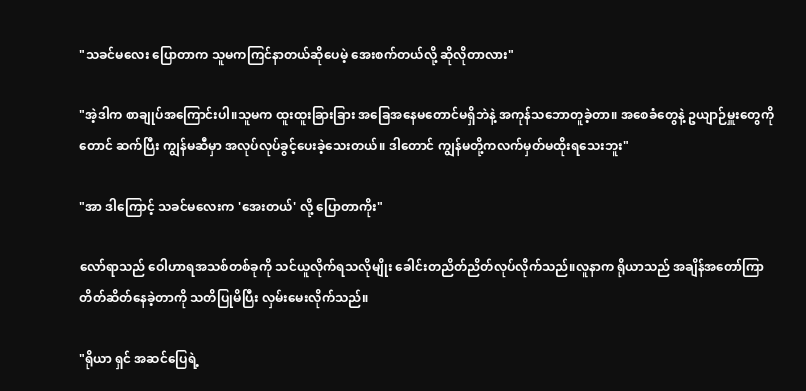"သခင်မလေး ပြောတာက သူမကကြင်နာတယ်ဆိုပေမဲ့ အေးစက်တယ်လို့ ဆိုလိုတာလား"

"အဲ့ဒါက စာချုပ်အကြောင်းပါ။သူမက ထူးထူးခြားခြား အခြေအနေမတောင်မရှိဘဲနဲ့ အကုန်သဘောတူခဲ့တာ။ အစေခံတွေနဲ့ ဥယျာဉ်မှူးတွေကိုတောင် ဆက်ပြီး ကျွန်မဆီမှာ အလုပ်လုပ်ခွင့်ပေးခဲ့သေးတယ်။ ဒါတောင် ကျွန်မတို့ကလက်မှတ်မထိုးရသေးဘူး"

"အာ ဒါကြောင့် သခင်မလေးက 'အေးတယ်' လို့ ပြောတာကိုး"

လော်ရာသည် ဝေါဟာရအသစ်တစ်ခုကို သင်ယူလိုက်ရသလိုမျိုး ခေါင်းတညိတ်ညိတ်လုပ်လိုက်သည်။လူနာက ရိုယာသည် အချိန်အတော်ကြာ တိတ်ဆိတ်နေခဲ့တာကို သတိပြုမိပြီး လှမ်းမေးလိုက်သည်။

"ရိုယာ ရှင် အဆင်ပြေရဲ့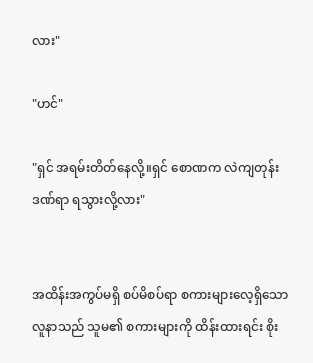လား"

"ဟင်"

"ရှင် အရမ်းတိတ်နေလို့။ရှင် စောဏက လဲကျတုန်း ဒဏ်ရာ ရသွားလို့လား"


အထိန်းအကွပ်မရှိ စပ်မိစပ်ရာ စကားများလေ့ရှိသော လူနာသည် သူမ၏ စကားများကို ထိန်းထားရင်း စိုး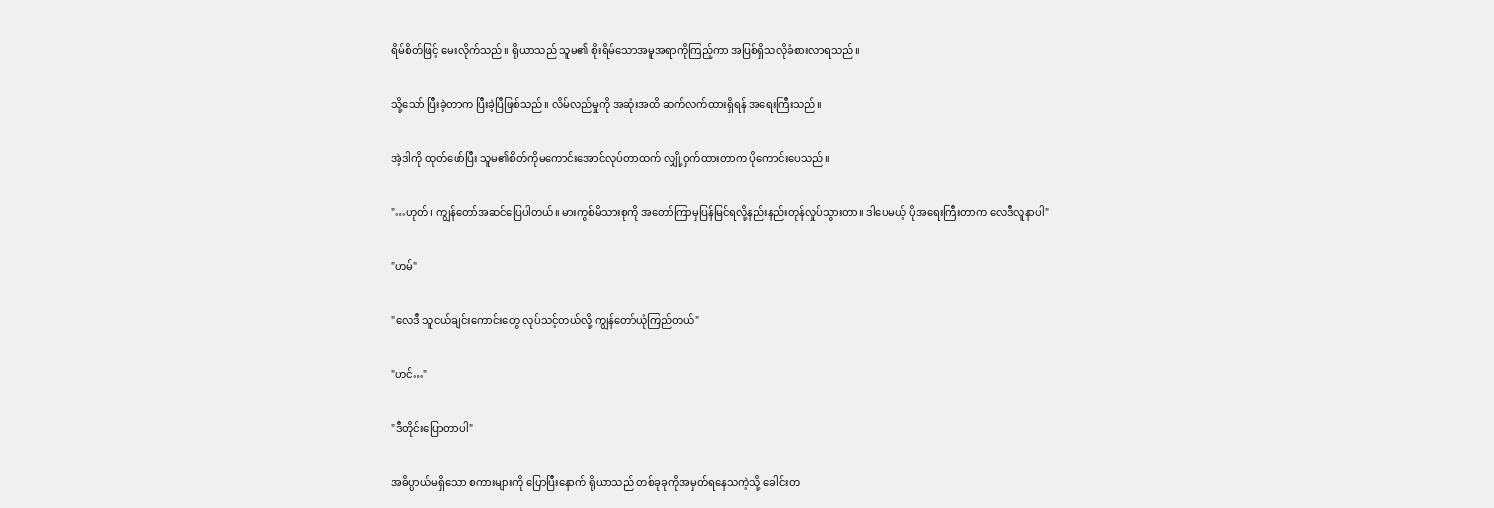ရိမ်စိတ်ဖြင့် မေးလိုက်သည်။ ရိုယာသည် သူမ၏ စိုးရိမ်သောအမူအရာကိုကြည့်ကာ အပြစ်ရှိသလိုခံစားလာရသည်။

သို့သော် ပြီးခဲ့တာက ပြီးခဲ့ပြီဖြစ်သည်။ လိမ်လည်မှုကို အဆုံးအထိ ဆက်လက်ထားရှိရန် အရေးကြီးသည်။

အဲ့ဒါကို ထုတ်ဖော်ပြီး သူမ၏စိတ်ကိုမကောင်းအောင်လုပ်တာထက် လျှို့ဝှက်ထားတာက ပိုကောင်းပေသည်။

"…ဟုတ်၊ ကျွန်တော်အဆင်ပြေပါတယ်။ မားကွစ်မိသားစုကို အတော်ကြာမှပြန်မြင်ရလို့နည်းနည်းတုန်လှုပ်သွားတာ။ ဒါပေမယ့် ပိုအရေးကြီးတာက လေဒီလူနာပါ"

"ဟမ်"

"လေဒီ သူငယ်ချင်းကောင်းတွေ လုပ်သင့်တယ်လို့ ကျွန်တော်ယုံကြည်တယ်"

"ဟင်…"

"ဒီတိုင်းပြောတာပါ"

အဓိပ္ပာယ်မရှိသော စကားများကို ပြောပြီးနောက် ရိုယာသည် တစ်ခုခုကိုအမှတ်ရနေသကဲ့သို့ ခေါင်းတ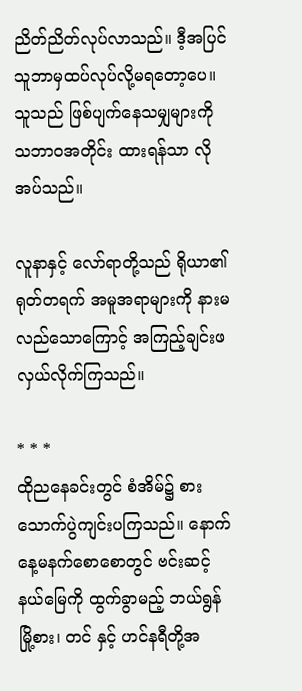ညိတ်ညိတ်လုပ်လာသည်။ ဒီ့အပြင် သူဘာမှထပ်လုပ်လို့မရတော့ပေ။ သူသည် ဖြစ်ပျက်နေသမျှများကို သဘာဝအတိုင်း ထားရန်သာ လိုအပ်သည်။

လူနာနှင့် လော်ရာတို့သည် ရိုယာ၏ ရုတ်တရက် အမူအရာများကို နားမလည်သောကြောင့် အကြည့်ချင်းဖလှယ်လိုက်ကြသည်။

* * *
ထိုညနေခင်းတွင် စံအိမ်၌ စားသောက်ပွဲကျင်းပကြသည်။ နောက်နေ့မနက်စောစောတွင် ဗင်းဆင့်နယ်မြေကို ထွက်ခွာမည့် ဘယ်ရွန်မြို့စား၊ တင် နှင့် ဟင်နရီတို့အ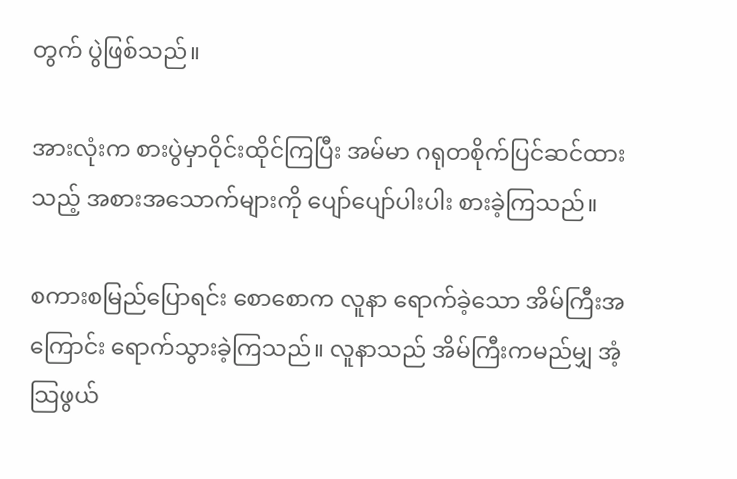တွက် ပွဲဖြစ်သည်။

အားလုံးက စားပွဲမှာဝိုင်းထိုင်ကြပြီး အမ်မာ ဂရုတစိုက်ပြင်ဆင်ထားသည့် အစားအသောက်များကို ပျော်ပျော်ပါးပါး စားခဲ့ကြသည်။

စကားစမြည်ပြောရင်း စောစောက လူနာ ရောက်ခဲ့သော အိမ်ကြီးအကြောင်း ရောက်သွားခဲ့ကြသည်။ လူနာသည် အိမ်ကြီးကမည်မျှ အံ့သြဖွယ်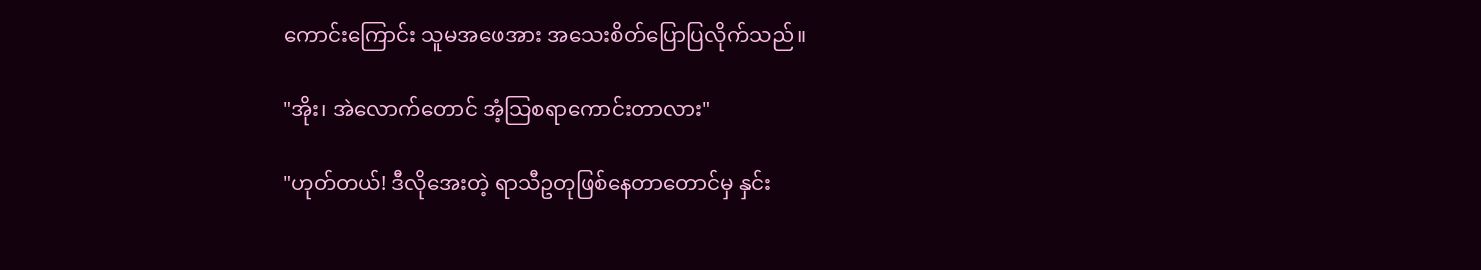ကောင်းကြောင်း သူမအဖေအား အသေးစိတ်ပြောပြလိုက်သည်။

"အိုး၊ အဲလောက်တောင် အံ့သြစရာကောင်းတာလား"

"ဟုတ်တယ်! ဒီလိုအေးတဲ့ ရာသီဥတုဖြစ်နေတာတောင်မှ နှင်း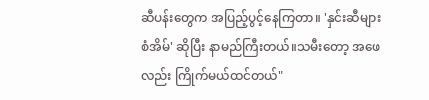ဆီပန်းတွေက အပြည့်ပွင့်နေကြတာ။ 'နှင်းဆီများ စံအိမ်' ဆိုပြီး နာမည်ကြီးတယ်။သမီးတော့ အဖေလည်း ကြိုက်မယ်ထင်တယ်"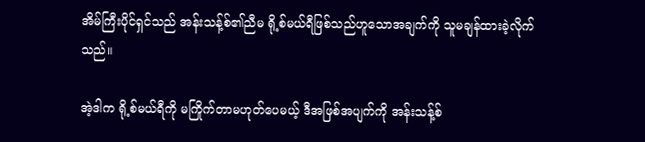အိမ်ကြီးပိုင်ရှင်သည် အန်းသန့်စ်၏ညီမ ရို့စ်မယ်ရီဖြစ်သည်ဟူသောအချက်ကို သူမချန်ထားခဲ့လိုက်သည်။

အဲ့ဒါက ရို့စ်မယ်ရီကို မကြိုက်တာမဟုတ်ပေမယ့် ဒီအဖြစ်အပျက်ကို အန်းသန့်စ်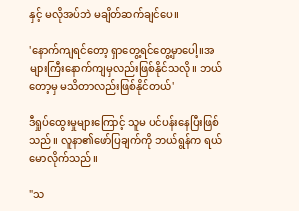နှင့် မလိုအပ်ဘဲ မချိတ်ဆက်ချင်ပေ။

'နောက်ကျရင်တော့ ရှာတွေ့ရင်တွေ့မှာပေါ့။အများကြီးနောက်ကျမှလည်းဖြစ်နိုင်သလို။ ဘယ်တော့မှ မ‌သိတာလည်းဖြစ်နိုင်တယ်'

ဒီရှုပ်ထွေးမှုများကြောင့် သူမ ပင်ပန်းနေပြီးဖြစ်သည်။ လူနာ၏ဖော်ပြချက်ကို ဘယ်ရွန်က ရယ်မောလိုက်သည်။

"သ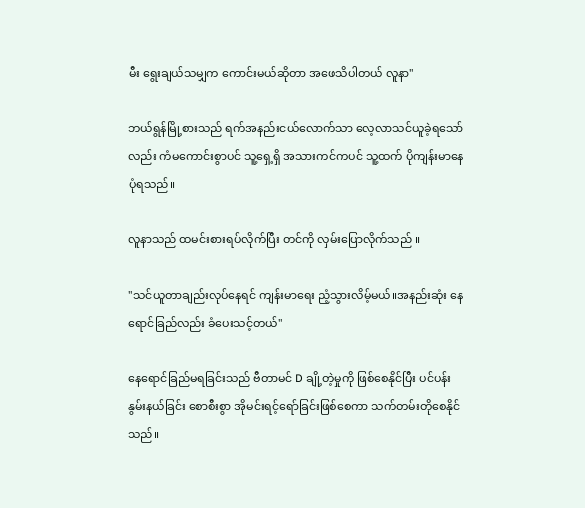မီး ရွေးချယ်သမျှက ကောင်းမယ်ဆိုတာ အဖေသိပါတယ် လူနာ"

ဘယ်ရွန်မြို့စားသည် ရက်အနည်းငယ်လောက်သာ လေ့လာသင်ယူခဲ့ရသော်လည်း ကံမကောင်းစွာပင် သူ့ရှေ့ရှိ အသားကင်ကပင် သူ့ထက် ပိုကျန်းမာနေပုံရသည်။

လူနာသည် ထမင်းစားရပ်လိုက်ပြီး တင်ကို လှမ်းပြောလိုက်သည် ။

"သင်ယူတာချည်းလုပ်နေရင် ကျန်းမာရေး ညံ့သွားလိမ့်မယ်။အနည်းဆုံး နေရောင်ခြည်လည်း ခံပေးသင့်တယ်"

နေရောင်ခြည်မရခြင်းသည် ဗီတာမင် D ချို့တဲ့မှုကို ဖြစ်စေနိုင်ပြီး ပင်ပန်းနွမ်းနယ်ခြင်း စောစီးစွာ အိုမင်းရင့်ရော်ခြင်းဖြစ်စေကာ သက်တမ်းတိုစေနိုင်သည်။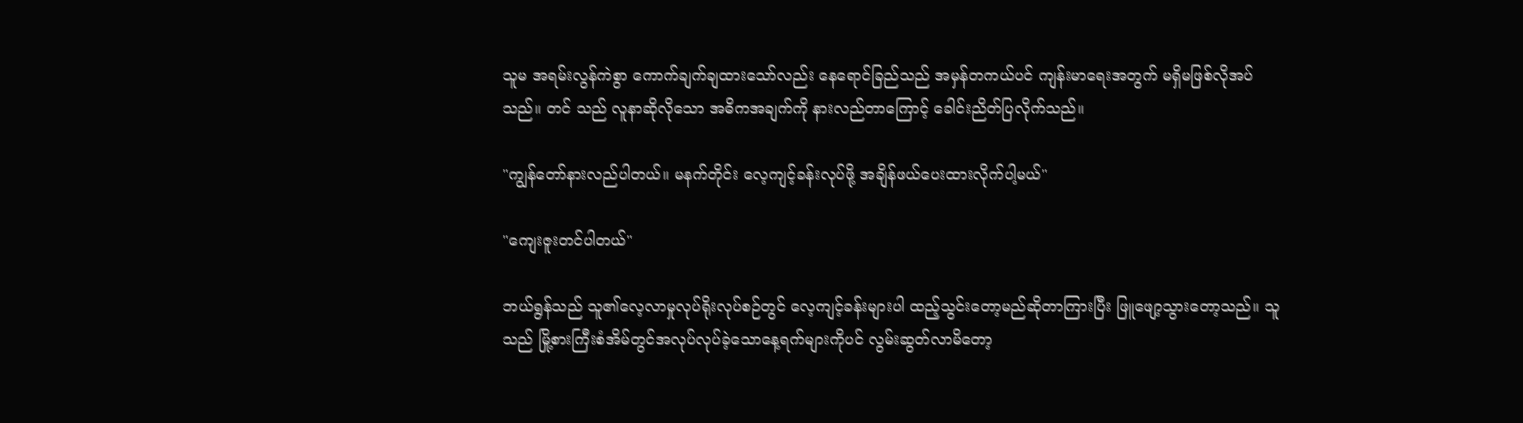သူမ အရမ်းလွန်ကဲစွာ ကောက်ချက်ချထားသော်လည်း နေရောင်ခြည်သည် အမှန်တကယ်ပင် ကျန်းမာရေးအတွက် မရှိမဖြစ်လိုအပ်သည်။ တင် သည် လူနာဆိုလိုသော အဓိကအချက်ကို နားလည်တာကြောင့် ခေါင်းညိတ်ပြလိုက်သည်။

"ကျွန်တော်နားလည်ပါတယ်။ မနက်တိုင်း လေ့ကျင့်ခန်းလုပ်ဖို့ အချိန်ဖယ်ပေးထားလိုက်ပါ့မယ်"

"ကျေးဇူးတင်ပါတယ်"

ဘယ်ရွန်သည် သူ၏လေ့လာမှုလုပ်ရိုးလုပ်စဉ်တွင် လေ့ကျင့်ခန်းများပါ ထည့်သွင်းတော့မည်ဆိုတာကြားပြီး ဖြူဖျော့သွားတော့သည်။ သူသည် မြို့စားကြီးစံအိမ်တွင်အလုပ်လုပ်ခဲ့သောနေ့ရက်များကိုပင် လွမ်းဆွတ်လာမိတော့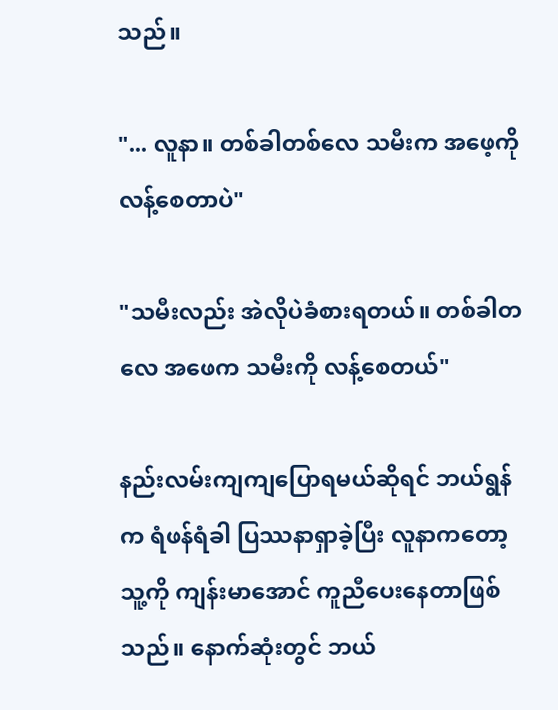သည်။

"... လူနာ။ တစ်ခါတစ်လေ သမီးက အဖေ့ကို လန့်စေတာပဲ"

"သမီးလည်း အဲလိုပဲခံစားရတယ်။ တစ်ခါတလေ အဖေက သမီးကို လန့်စေတယ်"

နည်းလမ်းကျကျပြောရမယ်ဆိုရင် ဘယ်ရွန်က ရံဖန်ရံခါ ပြဿနာရှာခဲ့ပြီး လူနာကတော့ သူ့ကို ကျန်းမာအောင် ကူညီပေးနေတာဖြစ်သည်။ နောက်ဆုံးတွင် ဘယ်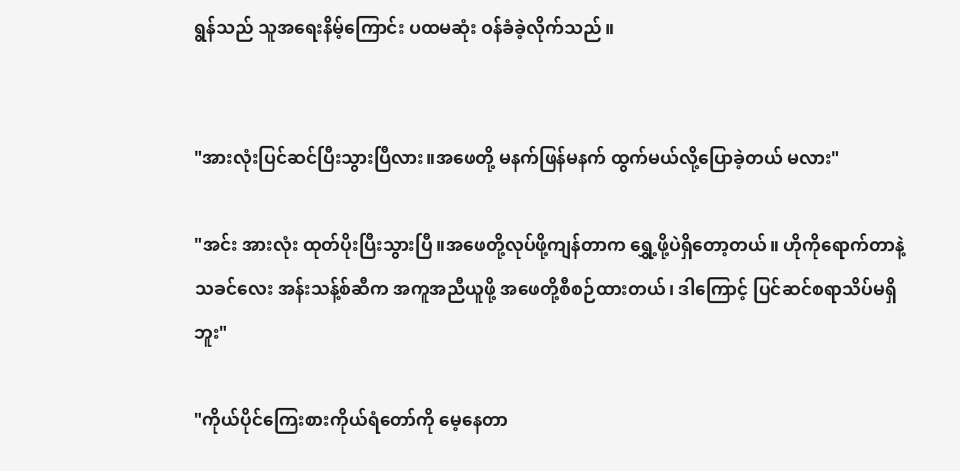ရွန်သည် သူအရေးနိမ့်ကြောင်း ပထမဆုံး ဝန်ခံခဲ့လိုက်သည်။


"အားလုံးပြင်ဆင်ပြီးသွားပြီလား။အဖေတို့ မနက်ဖြန်မနက် ထွက်မယ်လို့ပြောခဲ့တယ် မလား"

"အင်း အားလုံး ထုတ်ပိုးပြီးသွားပြီ။အဖေတို့လုပ်ဖို့ကျန်တာက ရွှေ့ဖို့ပဲရှိတော့တယ်။ ဟိုကိုရောက်တာနဲ့ သခင်လေး အန်းသန့်စ်ဆီက အကူအညီယူဖို့ အဖေတို့စီစဉ်ထားတယ်၊ ဒါကြောင့် ပြင်ဆင်စရာသိပ်မရှိဘူး"

"ကိုယ်ပိုင်ကြေးစားကိုယ်ရံတော်ကို မေ့နေတာ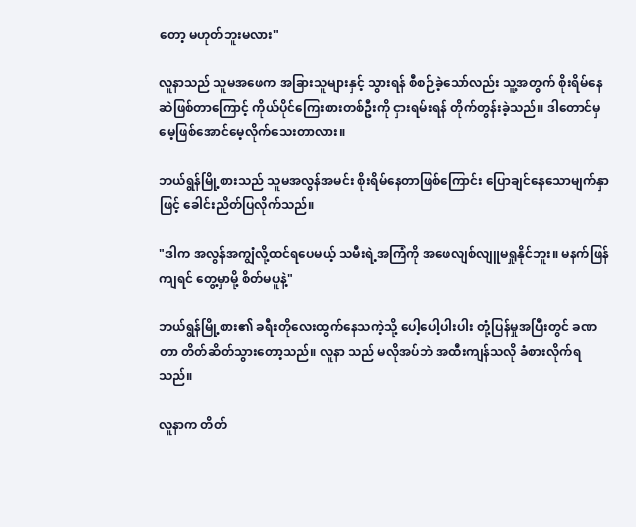တော့ မဟုတ်ဘူးမလား"

လူနာသည် သူမအဖေက အခြားသူများနှင့် သွားရန် စီစဉ်ခဲ့သော်လည်း သူ့အတွက် စိုးရိမ်နေဆဲဖြစ်တာကြောင့် ကိုယ်ပိုင်ကြေးစားတစ်ဦးကို ငှားရမ်းရန် တိုက်တွန်းခဲ့သည်။ ဒါတောင်မှ မေ့ဖြစ်အောင်မေ့လိုက်သေးတာလား။

ဘယ်ရွန်မြို့စားသည် သူမအလွန်အမင်း စိုးရိမ်နေတာဖြစ်ကြောင်း ပြောချင်နေသောမျက်နှာဖြင့် ခေါင်းညိတ်ပြလိုက်သည်။

"ဒါက အလွန်အကျွံလို့ထင်ရပေမယ့် သမီးရဲ့အကြံကို အဖေလျစ်လျူမရှုနိုင်ဘူး။ မနက်ဖြန်ကျရင် တွေ့မှာမို့ စိတ်မပူနဲ့"

ဘယ်ရွန်မြို့စား၏ ခရီးတိုလေးထွက်နေသကဲ့သို့ ပေါ့ပေါ့ပါးပါး တုံ့ပြန်မှုအပြီးတွင် ခဏတာ တိတ်ဆိတ်သွားတော့သည်။ လူနာ သည် မလိုအပ်ဘဲ အထီးကျန်သလို ခံစားလိုက်ရသည်။

လူနာက တိတ်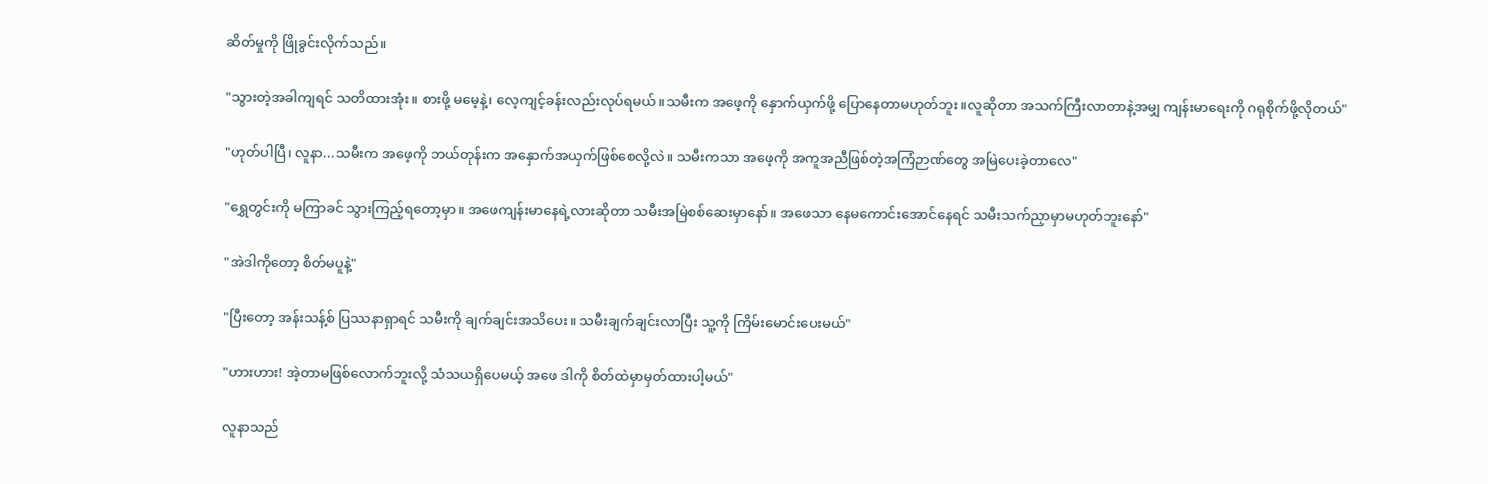ဆိတ်မှုကို ဖြိုခွင်းလိုက်သည်။

"သွားတဲ့အခါကျရင် သတိထားအုံး။ စားဖို့ မမေ့နဲ့၊ လေ့ကျင့်ခန်းလည်းလုပ်ရမယ်။သမီးက အဖေ့ကို နှောက်ယှက်ဖို့ ပြောနေတာမဟုတ်ဘူး။လူဆိုတာ အသက်ကြီးလာတာနဲ့အမျှ ကျန်းမာရေးကို ဂရုစိုက်ဖို့လိုတယ်"

"ဟုတ်ပါပြီ၊ လူနာ...သမီးက အဖေ့ကို ဘယ်တုန်းက အနှောက်အယှက်ဖြစ်စေလို့လဲ။ သမီးကသာ အဖေ့ကို အကူအညီဖြစ်တဲ့အကြံဉာဏ်တွေ အမြဲပေးခဲ့တာလေ"

"ရွှေတွင်းကို မကြာခင် သွားကြည့်ရတော့မှာ။ အဖေကျန်းမာနေရဲ့လားဆိုတာ သမီးအမြဲစစ်ဆေးမှာနော်။ အဖေသာ နေမကောင်းအောင်နေရင် သမီးသက်ညှာမှာမဟုတ်ဘူးနော်"

"အဲဒါကိုတော့ စိတ်မပူနဲ့"

"ပြီးတော့ အန်းသန့်စ် ပြဿနာရှာရင် သမီးကို ချက်ချင်းအသိပေး။ သမီးချက်ချင်းလာပြီး သူ့ကို ကြိမ်းမောင်းပေးမယ်"

"ဟားဟား! အဲ့တာမဖြစ်လောက်ဘူးလို့ သံသယရှိပေမယ့် အဖေ ဒါကို စိတ်ထဲမှာမှတ်ထားပါ့မယ်"

လူနာသည်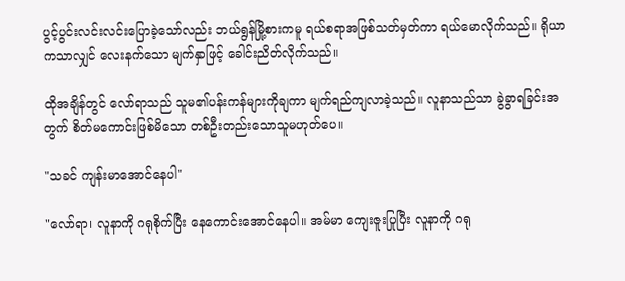ပွင့်ပွင်းလင်းလင်းပြောခဲ့သော်လည်း ဘယ်ရွန်မြို့စားကမူ ရယ်စရာအဖြစ်သတ်မှတ်ကာ ရယ်မောလိုက်သည်။ ရိုယာကသာလျှင် လေးနက်သော မျက်နှာဖြင့် ခေါင်းညိတ်လိုက်သည်။

ထိုအချိန်တွင် လော်ရာသည် သူမ၏ပန်းကန်များကိုချကာ မျက်ရည်ကျလာခဲ့သည်။ လူနာသည်သာ ခွဲခွာရခြင်းအတွက် စိတ်မကောင်းဖြစ်မိသော တစ်ဦးတည်းသောသူမဟုတ်ပေ။

"သခင် ကျန်းမာအောင်နေပါ"

"လော်ရာ၊ လူနာကို ဂရုစိုက်ပြီး နေကောင်းအောင်နေပါ။ အမ်မာ ကျေးဇူးပြုပြီး လူနာကို ဂရု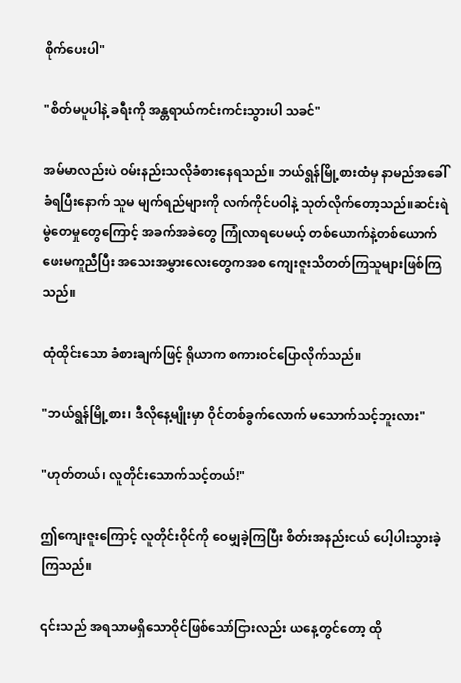စိုက်ပေးပါ"

"စိတ်မပူပါနဲ့ ခရီးကို အန္တရာယ်ကင်းကင်းသွားပါ သခင်"

အမ်မာလည်းပဲ ဝမ်းနည်းသလိုခံစားနေရသည်။ ဘယ်ရွန်မြို့စားထံမှ နာမည်အခေါ်ခံရပြီးနောက် သူမ မျက်ရည်များကို လက်ကိုင်ပဝါနဲ့ သုတ်လိုက်တော့သည်။ဆင်းရဲမွဲတေမှုတွေကြောင့် အခက်အခဲတွေ ကြုံလာရပေမယ့် တစ်ယောက်နဲ့တစ်ယောက် ဖေးမကူညီပြီး အသေးအမွှားလေးတွေကအစ ကျေးဇူးသိတတ်ကြသူများဖြစ်ကြသည်။

ထုံထိုင်းသော ခံစားချက်ဖြင့် ရိုယာက စကားဝင်ပြောလိုက်သည်။

"ဘယ်ရွန်မြို့စား၊ ဒီလိုနေ့မျိုးမှာ ဝိုင်တစ်ခွက်လောက် မသောက်သင့်ဘူးလား"

"ဟုတ်တယ်၊ လူတိုင်းသောက်သင့်တယ်!"

ဤကျေးဇူးကြောင့် လူတိုင်းဝိုင်ကို ဝေမျှခဲ့ကြပြီး စိတ်းအနည်းငယ် ပေါ့ပါးသွားခဲ့ကြသည်။

၎င်းသည် အရသာမရှိသောဝိုင်ဖြစ်သော်ငြားလည်း ယနေ့တွင်တော့ ထို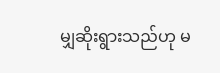မျှဆိုးရွားသည်ဟု မ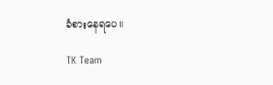ခံစားနေရပေ။

TK Team